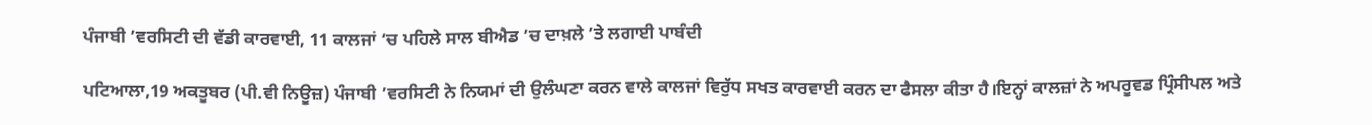ਪੰਜਾਬੀ ’ਵਰਸਿਟੀ ਦੀ ਵੱਡੀ ਕਾਰਵਾਈ, 11 ਕਾਲਜਾਂ ‘ਚ ਪਹਿਲੇ ਸਾਲ ਬੀਐਡ ’ਚ ਦਾਖ਼ਲੇ ’ਤੇ ਲਗਾਈ ਪਾਬੰਦੀ

ਪਟਿਆਲਾ,19 ਅਕਤੂਬਰ (ਪੀ.ਵੀ ਨਿਊਜ਼) ਪੰਜਾਬੀ ’ਵਰਸਿਟੀ ਨੇ ਨਿਯਮਾਂ ਦੀ ਉਲੰਘਣਾ ਕਰਨ ਵਾਲੇ ਕਾਲਜਾਂ ਵਿਰੁੱਧ ਸਖਤ ਕਾਰਵਾਈ ਕਰਨ ਦਾ ਫੈਸਲਾ ਕੀਤਾ ਹੈ।ਇਨ੍ਹਾਂ ਕਾਲਜ਼ਾਂ ਨੇ ਅਪਰੂਵਡ ਪ੍ਰਿੰਸੀਪਲ ਅਤੇ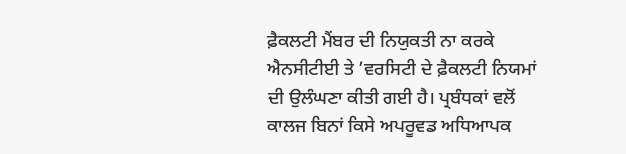ਫ਼ੈਕਲਟੀ ਮੈਂਬਰ ਦੀ ਨਿਯੁਕਤੀ ਨਾ ਕਰਕੇ ਐਨਸੀਟੀਈ ਤੇ ’ਵਰਸਿਟੀ ਦੇ ਫ਼ੈਕਲਟੀ ਨਿਯਮਾਂ ਦੀ ਉਲੰਘਣਾ ਕੀਤੀ ਗਈ ਹੈ। ਪ੍ਰਬੰਧਕਾਂ ਵਲੋਂ ਕਾਲਜ ਬਿਨਾਂ ਕਿਸੇ ਅਪਰੂਵਡ ਅਧਿਆਪਕ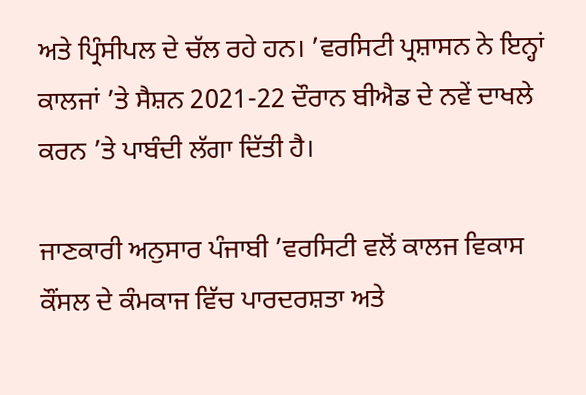ਅਤੇ ਪ੍ਰਿੰਸੀਪਲ ਦੇ ਚੱਲ ਰਹੇ ਹਨ। ’ਵਰਸਿਟੀ ਪ੍ਰਸ਼ਾਸਨ ਨੇ ਇਨ੍ਹਾਂ ਕਾਲਜਾਂ ’ਤੇ ਸੈਸ਼ਨ 2021-22 ਦੌਰਾਨ ਬੀਐਡ ਦੇ ਨਵੇਂ ਦਾਖਲੇ ਕਰਨ ’ਤੇ ਪਾਬੰਦੀ ਲੱਗਾ ਦਿੱਤੀ ਹੈ।

ਜਾਣਕਾਰੀ ਅਨੁਸਾਰ ਪੰਜਾਬੀ ’ਵਰਸਿਟੀ ਵਲੋਂ ਕਾਲਜ ਵਿਕਾਸ ਕੌਂਸਲ ਦੇ ਕੰਮਕਾਜ ਵਿੱਚ ਪਾਰਦਰਸ਼ਤਾ ਅਤੇ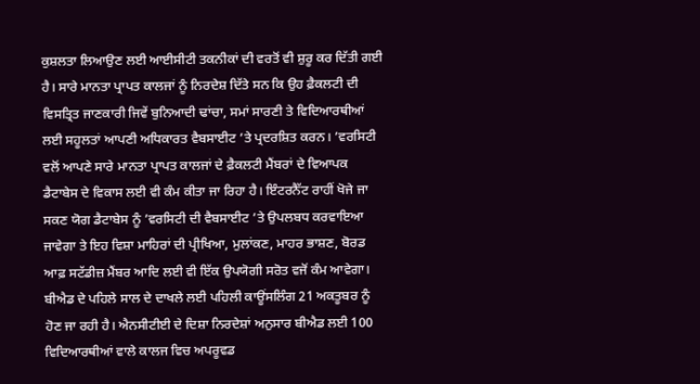ਕੁਸ਼ਲਤਾ ਲਿਆਉਣ ਲਈ ਆਈਸੀਟੀ ਤਕਨੀਕਾਂ ਦੀ ਵਰਤੋਂ ਵੀ ਸ਼ੁਰੂ ਕਰ ਦਿੱਤੀ ਗਈ ਹੈ। ਸਾਰੇ ਮਾਨਤਾ ਪ੍ਰਾਪਤ ਕਾਲਜਾਂ ਨੂੰ ਨਿਰਦੇਸ਼ ਦਿੱਤੇ ਸਨ ਕਿ ਉਹ ਫ਼ੈਕਲਟੀ ਦੀ ਵਿਸਤ੍ਰਿਤ ਜਾਣਕਾਰੀ ਜਿਵੇਂ ਬੁਨਿਆਦੀ ਢਾਂਚਾ, ਸਮਾਂ ਸਾਰਣੀ ਤੇ ਵਿਦਿਆਰਥੀਆਂ ਲਈ ਸਹੂਲਤਾਂ ਆਪਣੀ ਅਧਿਕਾਰਤ ਵੈਬਸਾਈਟ ’ਤੇ ਪ੍ਰਦਰਸ਼ਿਤ ਕਰਨ। ’ਵਰਸਿਟੀ ਵਲੋਂ ਆਪਣੇ ਸਾਰੇ ਮਾਨਤਾ ਪ੍ਰਾਪਤ ਕਾਲਜਾਂ ਦੇ ਫ਼ੈਕਲਟੀ ਮੈਂਬਰਾਂ ਦੇ ਵਿਆਪਕ ਡੈਟਾਬੇਸ ਦੇ ਵਿਕਾਸ ਲਈ ਵੀ ਕੰਮ ਕੀਤਾ ਜਾ ਰਿਹਾ ਹੈ। ਇੰਟਰਨੈੱਟ ਰਾਹੀਂ ਖੋਜੇ ਜਾ ਸਕਣ ਯੋਗ ਡੈਟਾਬੇਸ ਨੂੰ ’ਵਰਸਿਟੀ ਦੀ ਵੈਬਸਾਈਟ ’ਤੇ ਉਪਲਬਧ ਕਰਵਾਇਆ ਜਾਵੇਗਾ ਤੇ ਇਹ ਵਿਸ਼ਾ ਮਾਹਿਰਾਂ ਦੀ ਪ੍ਰੀਖਿਆ, ਮੁਲਾਂਕਣ, ਮਾਹਰ ਭਾਸ਼ਣ, ਬੋਰਡ ਆਫ਼ ਸਟੱਡੀਜ਼ ਮੈਂਬਰ ਆਦਿ ਲਈ ਵੀ ਇੱਕ ਉਪਯੋਗੀ ਸਰੋਤ ਵਜੋਂ ਕੰਮ ਆਵੇਗਾ। ਬੀਐਡ ਦੇ ਪਹਿਲੇ ਸਾਲ ਦੇ ਦਾਖਲੇ ਲਈ ਪਹਿਲੀ ਕਾਊਂਸਲਿੰਗ 21 ਅਕਤੂਬਰ ਨੂੰ ਹੋਣ ਜਾ ਰਹੀ ਹੈ। ਐਨਸੀਟੀਈ ਦੇ ਦਿਸ਼ਾ ਨਿਰਦੇਸ਼ਾਂ ਅਨੁਸਾਰ ਬੀਐਡ ਲਈ 100 ਵਿਦਿਆਰਥੀਆਂ ਵਾਲੇ ਕਾਲਜ ਵਿਚ ਅਪਰੂਵਡ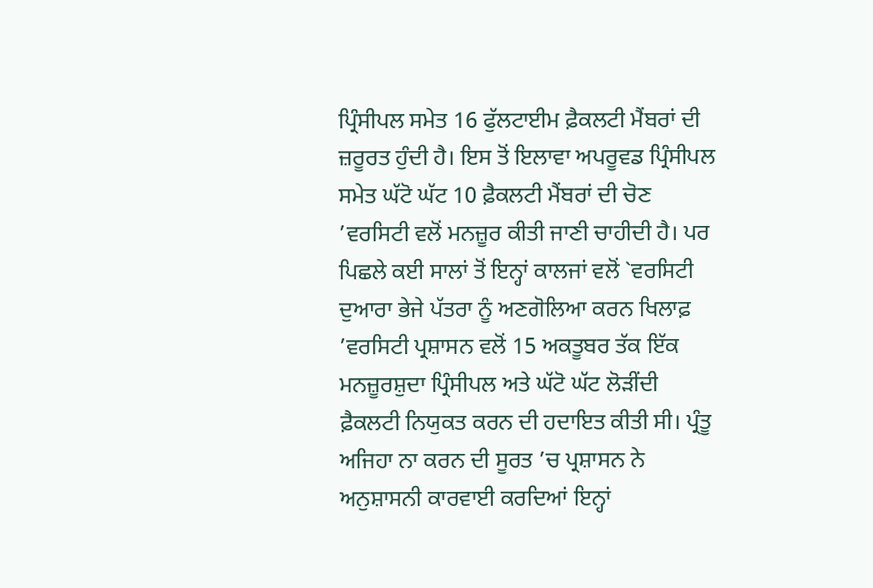ਪ੍ਰਿੰਸੀਪਲ ਸਮੇਤ 16 ਫੁੱਲਟਾਈਮ ਫ਼ੈਕਲਟੀ ਮੈਂਬਰਾਂ ਦੀ ਜ਼ਰੂਰਤ ਹੁੰਦੀ ਹੈ। ਇਸ ਤੋਂ ਇਲਾਵਾ ਅਪਰੂਵਡ ਪ੍ਰਿੰਸੀਪਲ ਸਮੇਤ ਘੱਟੋ ਘੱਟ 10 ਫ਼ੈਕਲਟੀ ਮੈਂਬਰਾਂ ਦੀ ਚੋਣ ’ਵਰਸਿਟੀ ਵਲੋਂ ਮਨਜ਼ੂਰ ਕੀਤੀ ਜਾਣੀ ਚਾਹੀਦੀ ਹੈ। ਪਰ ਪਿਛਲੇ ਕਈ ਸਾਲਾਂ ਤੋਂ ਇਨ੍ਹਾਂ ਕਾਲਜਾਂ ਵਲੋਂ `ਵਰਸਿਟੀ ਦੁਆਰਾ ਭੇਜੇ ਪੱਤਰਾ ਨੂੰ ਅਣਗੋਲਿਆ ਕਰਨ ਖਿਲਾਫ਼ ’ਵਰਸਿਟੀ ਪ੍ਰਸ਼ਾਸਨ ਵਲੋਂ 15 ਅਕਤੂਬਰ ਤੱਕ ਇੱਕ ਮਨਜ਼ੂਰਸ਼ੁਦਾ ਪ੍ਰਿੰਸੀਪਲ ਅਤੇ ਘੱਟੋ ਘੱਟ ਲੋਡ਼ੀਂਦੀ ਫ਼ੈਕਲਟੀ ਨਿਯੁਕਤ ਕਰਨ ਦੀ ਹਦਾਇਤ ਕੀਤੀ ਸੀ। ਪ੍ਰੰਤੂ ਅਜਿਹਾ ਨਾ ਕਰਨ ਦੀ ਸੂਰਤ ’ਚ ਪ੍ਰਸ਼ਾਸਨ ਨੇ ਅਨੁਸ਼ਾਸਨੀ ਕਾਰਵਾਈ ਕਰਦਿਆਂ ਇਨ੍ਹਾਂ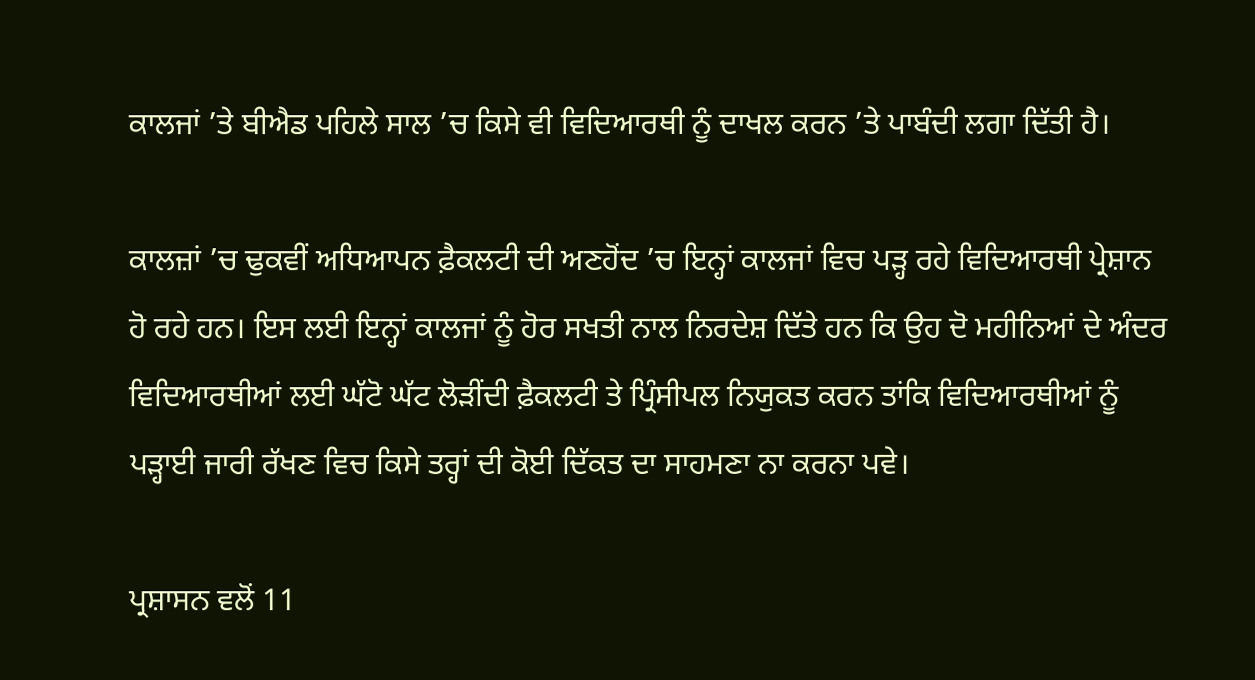ਕਾਲਜਾਂ ’ਤੇ ਬੀਐਡ ਪਹਿਲੇ ਸਾਲ ’ਚ ਕਿਸੇ ਵੀ ਵਿਦਿਆਰਥੀ ਨੂੰ ਦਾਖਲ ਕਰਨ ’ਤੇ ਪਾਬੰਦੀ ਲਗਾ ਦਿੱਤੀ ਹੈ।

ਕਾਲਜ਼ਾਂ ’ਚ ਢੁਕਵੀਂ ਅਧਿਆਪਨ ਫ਼ੈਕਲਟੀ ਦੀ ਅਣਹੋਂਦ ’ਚ ਇਨ੍ਹਾਂ ਕਾਲਜਾਂ ਵਿਚ ਪਡ਼੍ਹ ਰਹੇ ਵਿਦਿਆਰਥੀ ਪ੍ਰੇਸ਼ਾਨ ਹੋ ਰਹੇ ਹਨ। ਇਸ ਲਈ ਇਨ੍ਹਾਂ ਕਾਲਜਾਂ ਨੂੰ ਹੋਰ ਸਖਤੀ ਨਾਲ ਨਿਰਦੇਸ਼ ਦਿੱਤੇ ਹਨ ਕਿ ਉਹ ਦੋ ਮਹੀਨਿਆਂ ਦੇ ਅੰਦਰ ਵਿਦਿਆਰਥੀਆਂ ਲਈ ਘੱਟੋ ਘੱਟ ਲੋਡ਼ੀਂਦੀ ਫ਼ੈਕਲਟੀ ਤੇ ਪ੍ਰਿੰਸੀਪਲ ਨਿਯੁਕਤ ਕਰਨ ਤਾਂਕਿ ਵਿਦਿਆਰਥੀਆਂ ਨੂੰ ਪਡ਼੍ਹਾਈ ਜਾਰੀ ਰੱਖਣ ਵਿਚ ਕਿਸੇ ਤਰ੍ਹਾਂ ਦੀ ਕੋਈ ਦਿੱਕਤ ਦਾ ਸਾਹਮਣਾ ਨਾ ਕਰਨਾ ਪਵੇ।

ਪ੍ਰਸ਼ਾਸਨ ਵਲੋਂ 11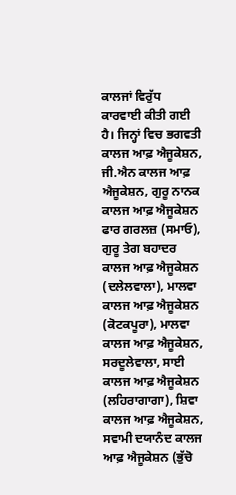ਕਾਲਜਾਂ ਵਿਰੁੱਧ ਕਾਰਵਾਈ ਕੀਤੀ ਗਈ ਹੈ। ਜਿਨ੍ਹਾਂ ਵਿਚ ਭਗਵਤੀ ਕਾਲਜ ਆਫ਼ ਐਜੂਕੇਸ਼ਨ, ਜੀ.ਐਨ ਕਾਲਜ ਆਫ਼ ਐਜੂਕੇਸ਼ਨ, ਗੁਰੂ ਨਾਨਕ ਕਾਲਜ ਆਫ਼ ਐਜੂਕੇਸ਼ਨ ਫਾਰ ਗਰਲਜ਼ (ਸਮਾਓ), ਗੁਰੂ ਤੇਗ ਬਹਾਦਰ ਕਾਲਜ ਆਫ਼ ਐਜੂਕੇਸ਼ਨ (ਦਲੇਲਵਾਲਾ), ਮਾਲਵਾ ਕਾਲਜ ਆਫ਼ ਐਜੂਕੇਸ਼ਨ (ਕੋਟਕਪੂਰਾ), ਮਾਲਵਾ ਕਾਲਜ ਆਫ਼ ਐਜੂਕੇਸ਼ਨ, ਸਰਦੂਲੇਵਾਲਾ, ਸਾਈ ਕਾਲਜ ਆਫ਼ ਐਜੂਕੇਸ਼ਨ (ਲਹਿਰਾਗਾਗਾ), ਸ਼ਿਵਾ ਕਾਲਜ ਆਫ਼ ਐਜੂਕੇਸ਼ਨ, ਸਵਾਮੀ ਦਯਾਨੰਦ ਕਾਲਜ ਆਫ਼ ਐਜੂਕੇਸ਼ਨ (ਭੁੱਚੋ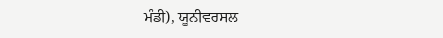ਮੰਡੀ), ਯੂਨੀਵਰਸਲ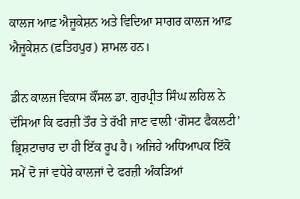ਕਾਲਜ ਆਫ਼ ਐਜੂਕੇਸ਼ਨ ਅਤੇ ਵਿਦਿਆ ਸਾਗਰ ਕਾਲਜ ਆਫ਼ ਐਜੂਕੇਸ਼ਨ (ਫ਼ਤਿਹਪੁਰ) ਸ਼ਾਮਲ ਹਨ।

ਡੀਨ ਕਾਲਜ ਵਿਕਾਸ ਕੌਂਸਲ ਡਾ. ਗੁਰਪ੍ਰੀਤ ਸਿੰਘ ਲਹਿਲ ਨੇ ਦੱਸਿਆ ਕਿ ਫਰਜ਼ੀ ਤੌਰ ਤੇ ਰੱਖੀ ਜਾਣ ਵਾਲੀ ‘ਗੋਸਟ ਫੈਕਲਟੀ’ ਭ੍ਰਿਸ਼ਟਾਚਾਰ ਦਾ ਹੀ ਇੱਕ ਰੂਪ ਹੈ। ਅਜਿਹੇ ਅਧਿਆਪਕ ਇੱਕੋ ਸਮੇਂ ਦੋ ਜਾਂ ਵਧੇਰੇ ਕਾਲਜਾਂ ਦੇ ਫਰਜ਼ੀ ਅੰਕਡ਼ਿਆਂ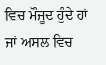ਵਿਚ ਮੌਜੂਦ ਹੁੰਦੇ ਹਾਂ ਜਾਂ ਅਸਲ ਵਿਚ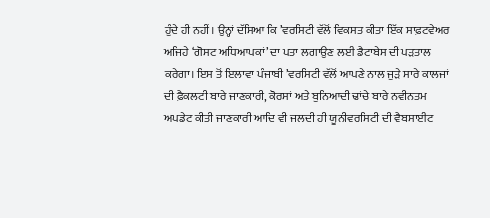ਹੁੰਦੇ ਹੀ ਨਹੀਂ। ਉਨ੍ਹਾਂ ਦੱਸਿਆ ਕਿ ’ਵਰਸਿਟੀ ਵੱਲੋਂ ਵਿਕਸਤ ਕੀਤਾ ਇੱਕ ਸਾਫ਼ਟਵੇਅਰ ਅਜਿਹੇ ‘ਗੋਸਟ ਅਧਿਆਪਕਾਂ’ ਦਾ ਪਤਾ ਲਗਾਉਣ ਲਈ ਡੈਟਾਬੇਸ ਦੀ ਪੜਤਾਲ ਕਰੇਗਾ। ਇਸ ਤੋਂ ਇਲਾਵਾ ਪੰਜਾਬੀ ’ਵਰਸਿਟੀ ਵੱਲੋਂ ਆਪਣੇ ਨਾਲ ਜੁਡ਼ੇ ਸਾਰੇ ਕਾਲਜਾਂ ਦੀ ਫ਼ੈਕਲਟੀ ਬਾਰੇ ਜਾਣਕਾਰੀ, ਕੋਰਸਾਂ ਅਤੇ ਬੁਨਿਆਦੀ ਢਾਂਚੇ ਬਾਰੇ ਨਵੀਨਤਮ ਅਪਡੇਟ ਕੀਤੀ ਜਾਣਕਾਰੀ ਆਦਿ ਵੀ ਜਲਦੀ ਹੀ ਯੂਨੀਵਰਸਿਟੀ ਦੀ ਵੈਬਸਾਈਟ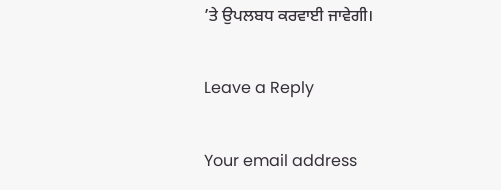’ਤੇ ਉਪਲਬਧ ਕਰਵਾਈ ਜਾਵੇਗੀ।

Leave a Reply

Your email address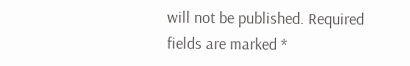will not be published. Required fields are marked *